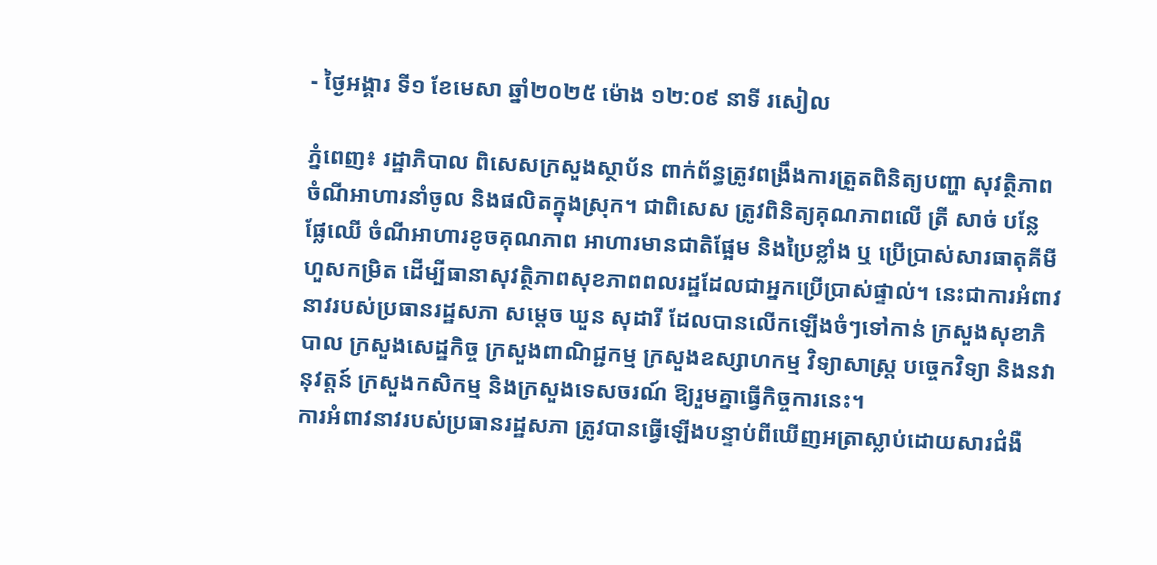- ថ្ងៃអង្គារ ទី១ ខែមេសា ឆ្នាំ២០២៥ ម៉ោង ១២:០៩ នាទី រសៀល

ភ្នំពេញ៖ រដ្ឋាភិបាល ពិសេសក្រសួងស្ថាប័ន ពាក់ព័ន្ធត្រូវពង្រឹងការត្រួតពិនិត្យបញ្ហា សុវត្ថិភាពចំណីអាហារនាំចូល និងផលិតក្នុងស្រុក។ ជាពិសេស ត្រូវពិនិត្យគុណភាពលើ ត្រី សាច់ បន្លែ ផ្លែឈើ ចំណីអាហារខូចគុណភាព អាហារមានជាតិផ្អែម និងប្រៃខ្លាំង ឬ ប្រើប្រាស់សារធាតុគីមីហួសកម្រិត ដើម្បីធានាសុវត្ថិភាពសុខភាពពលរដ្ឋដែលជាអ្នកប្រើប្រាស់ផ្ទាល់។ នេះជាការអំពាវនាវរបស់ប្រធានរដ្ឋសភា សម្តេច ឃួន សុដារី ដែលបានលើកឡើងចំៗទៅកាន់ ក្រសួងសុខាភិបាល ក្រសួងសេដ្ឋកិច្ច ក្រសួងពាណិជ្ជកម្ម ក្រសួងឧស្សាហកម្ម វិទ្យាសាស្ត្រ បច្ចេកវិទ្យា និងនវានុវត្តន៍ ក្រសួងកសិកម្ម និងក្រសួងទេសចរណ៍ ឱ្យរួមគ្នាធ្វើកិច្ចការនេះ។
ការអំពាវនាវរបស់ប្រធានរដ្ឋសភា ត្រូវបានធ្វើឡើងបន្ទាប់ពីឃើញអត្រាស្លាប់ដោយសារជំងឺ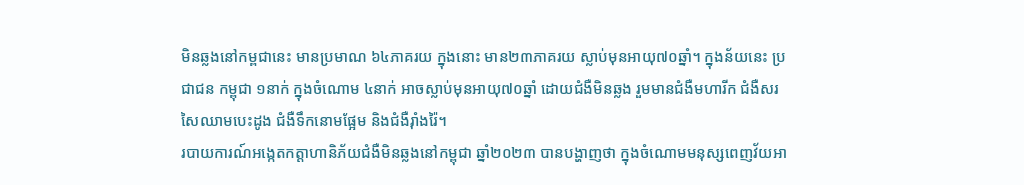មិនឆ្លងនៅកម្ពជានេះ មានប្រមាណ ៦៤ភាគរយ ក្នុងនោះ មាន២៣ភាគរយ ស្លាប់មុនអាយុ៧០ឆ្នាំ។ ក្នុងន័យនេះ ប្រជាជន កម្ពុជា ១នាក់ ក្នុងចំណោម ៤នាក់ អាចស្លាប់មុនអាយុ៧០ឆ្នាំ ដោយជំងឺមិនឆ្លង រួមមានជំងឺមហារីក ជំងឺសរសៃឈាមបេះដូង ជំងឺទឹកនោមផ្អែម និងជំងឺរ៉ាំងរ៉ៃ។
របាយការណ៍អង្កេតកត្តាហានិភ័យជំងឺមិនឆ្លងនៅកម្ពុជា ឆ្នាំ២០២៣ បានបង្ហាញថា ក្នុងចំណោមមនុស្សពេញវ័យអា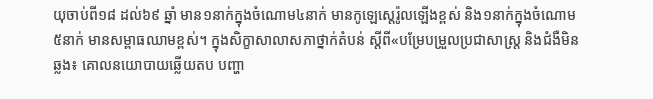យុចាប់ពី១៨ ដល់៦៩ ឆ្នាំ មាន១នាក់ក្នុងចំណោម៤នាក់ មានកូឡេស្តេរ៉ូលឡើងខ្ពស់ និង១នាក់ក្នុងចំណោម ៥នាក់ មានសម្ពាធឈាមខ្ពស់។ ក្នុងសិក្ខាសាលាសភាថ្នាក់តំបន់ ស្តីពី«បម្រែបម្រួលប្រជាសាស្ត្រ និងជំងឺមិនឆ្លង៖ គោលនយោបាយឆ្លើយតប បញ្ហា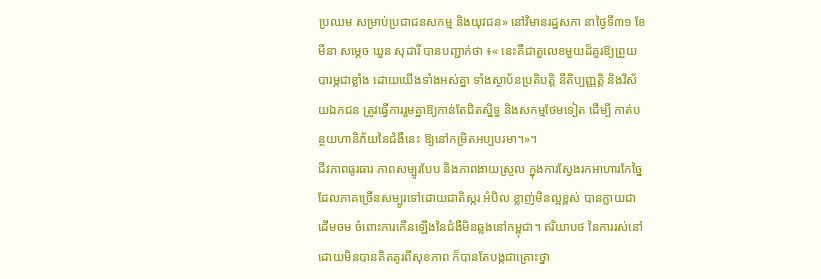ប្រឈម សម្រាប់ប្រជាជនសកម្ម និងយុវជន» នៅវិមានរដ្ឋសភា នាថ្ងៃទី៣១ ខែមីនា សម្តេច ឃួន សុដារី បានបញ្ជាក់ថា ៖« នេះគឺជាតួលេខមួយដ៏គួរឱ្យព្រួយបារម្ភជាខ្លាំង ដោយយើងទាំងអស់គ្នា ទាំងស្ថាប័នប្រតិបត្តិ នីតិប្បញ្ញត្តិ និងវិស័យឯកជន ត្រូវធ្វើការរួមគ្នាឱ្យកាន់តែជិតស្និទ្ធ និងសកម្មថែមទៀត ដើម្បី កាត់បន្ថយហានិភ័យនៃជំងឺនេះ ឱ្យនៅកម្រិតអប្បបរមា។»។
ជីវភាពធូរធារ ភាពសម្បូរបែប និងភាពងាយស្រួល ក្នុងការស្វែងរកអាហារកែច្នៃ ដែលភាគច្រើនសម្បូរទៅដោយជាតិស្ករ អំបិល ខ្លាញ់មិនល្អខ្ពស់ បានក្លាយជាដើមចម ចំពោះការកើនឡើងនៃជំងឺមិនឆ្លងនៅកម្ពុជា។ ឥរិយាបថ នៃការរស់នៅដោយមិនបានគិតគូរពីសុខភាព ក៏បានតែបង្កជាគ្រោះថ្នា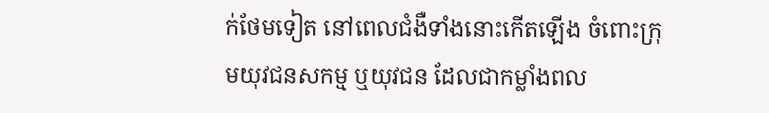ក់ថែមទៀត នៅពេលជំងឺទាំងនោះកើតឡើង ចំពោះក្រុមយុវជនសកម្ម ឬយុវជន ដែលជាកម្លាំងពល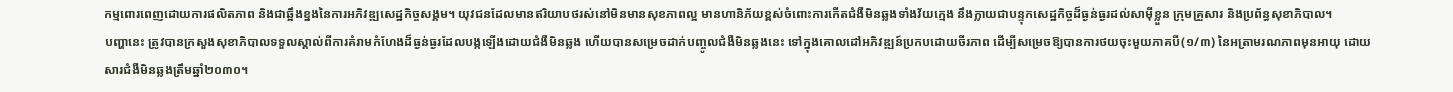កម្មពោរពេញដោយការផលិតភាព និងជាឆ្អឹងខ្នងនៃការអភិវឌ្ឍសេដ្ឋកិច្ចសង្គម។ យុវជនដែលមានឥរិយាបថរស់នៅមិនមានសុខភាពល្អ មានហានិភ័យខ្ពស់ចំពោះការកើតជំងឺមិនឆ្លងទាំងវ័យក្មេង នឹងក្លាយជាបន្ទុកសេដ្ឋកិច្ចដ៏ធ្ងន់ធ្ងរដល់សាម៉ីខ្លួន ក្រុមគ្រួសារ និងប្រព័ន្ធសុខាភិបាល។
បញ្ហានេះ ត្រូវបានក្រសួងសុខាភិបាលទទួលស្គាល់ពីការគំរាមកំហែងដ៏ធ្ងន់ធ្ងរដែលបង្កឡើងដោយជំងឺមិនឆ្លង ហើយបានសម្រេចដាក់បញ្ចូលជំងឺមិនឆ្លងនេះ ទៅក្នុងគោលដៅអភិវឌ្ឍន៍ប្រកបដោយចីរភាព ដើម្បីសម្រេចឱ្យបានការថយចុះមួយភាគបី(១/៣) នៃអត្រាមរណភាពមុនអាយុ ដោយសារជំងឺមិនឆ្លងត្រឹមឆ្នាំ២០៣០។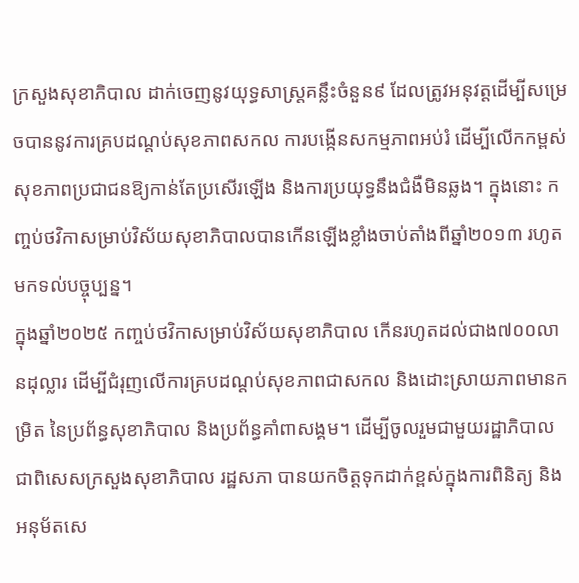ក្រសួងសុខាភិបាល ដាក់ចេញនូវយុទ្ធសាស្រ្តគន្លឹះចំនួន៩ ដែលត្រូវអនុវត្តដើម្បីសម្រេចបាននូវការគ្របដណ្តប់សុខភាពសកល ការបង្កើនសកម្មភាពអប់រំ ដើម្បីលើកកម្ពស់សុខភាពប្រជាជនឱ្យកាន់តែប្រសើរឡើង និងការប្រយុទ្ធនឹងជំងឺមិនឆ្លង។ ក្នុងនោះ កញ្ចប់ថវិកាសម្រាប់វិស័យសុខាភិបាលបានកើនឡើងខ្លាំងចាប់តាំងពីឆ្នាំ២០១៣ រហូតមកទល់បច្ចុប្បន្ន។
ក្នុងឆ្នាំ២០២៥ កញ្ចប់ថវិកាសម្រាប់វិស័យសុខាភិបាល កើនរហូតដល់ជាង៧០០លានដុល្លារ ដើម្បីជំរុញលើការគ្របដណ្តប់សុខភាពជាសកល និងដោះស្រាយភាពមានកម្រិត នៃប្រព័ន្ធសុខាភិបាល និងប្រព័ន្ធគាំពាសង្គម។ ដើម្បីចូលរួមជាមួយរដ្ឋាភិបាល ជាពិសេសក្រសួងសុខាភិបាល រដ្ឋសភា បានយកចិត្តទុកដាក់ខ្ពស់ក្នុងការពិនិត្យ និងអនុម័តសេ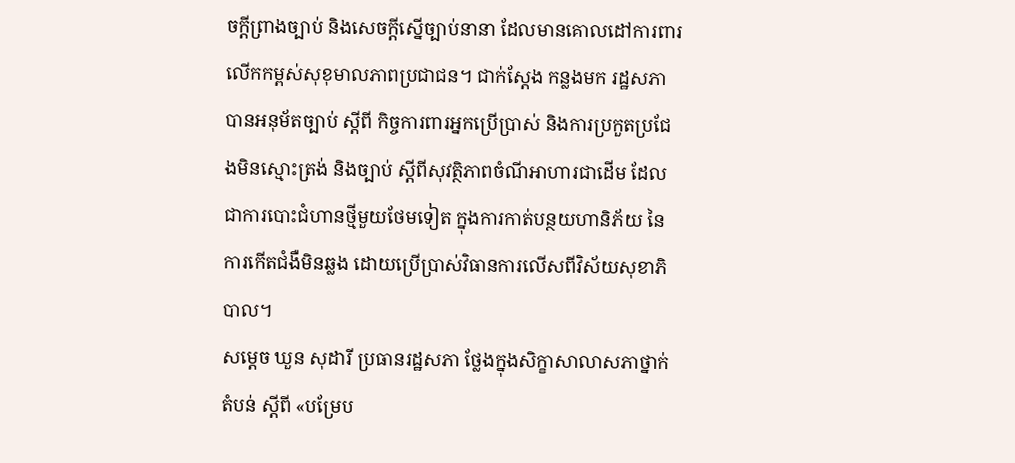ចក្តីព្រាងច្បាប់ និងសេចក្តីស្នើច្បាប់នានា ដែលមានគោលដៅការពារ លើកកម្ពស់សុខុមាលភាពប្រជាជន។ ជាក់ស្តែង កន្លងមក រដ្ឋសភា បានអនុម័តច្បាប់ ស្តីពី កិច្ចការពារអ្នកប្រើប្រាស់ និងការប្រកួតប្រជែងមិនស្មោះត្រង់ និងច្បាប់ ស្តីពីសុវត្ថិភាពចំណីអាហារជាដើម ដែលជាការបោះជំហានថ្មីមួយថែមទៀត ក្នុងការកាត់បន្ថយហានិភ័យ នៃការកើតជំងឺមិនឆ្លង ដោយប្រើប្រាស់វិធានការលើសពីវិស័យសុខាភិបាល។
សម្តេច ឃួន សុដារី ប្រធានរដ្ឋសភា ថ្លែងក្នុងសិក្ខាសាលាសភាថ្នាក់តំបន់ ស្តីពី «បម្រែប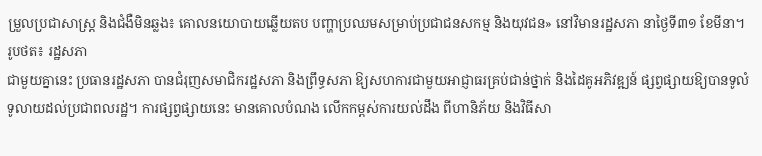ម្រួលប្រជាសាស្ត្រ និងជំងឺមិនឆ្លង៖ គោលនយោបាយឆ្លើយតប បញ្ហាប្រឈមសម្រាប់ប្រជាជនសកម្ម និងយុវជន» នៅវិមានរដ្ឋសភា នាថ្ងៃទី៣១ ខែមីនា។ រូបថត៖ រដ្ឋសភា
ជាមួយគ្នានេះ ប្រធានរដ្ឋសភា បានជំរុញសមាជិករដ្ឋសភា និងព្រឹទ្ធសភា ឱ្យសហការជាមួយអាជ្ញាធរគ្រប់ជាន់ថ្នាក់ និងដៃគូអភិវឌ្ឍន៍ ផ្សព្វផ្សាយឱ្យបានទូលំទូលាយដល់ប្រជាពលរដ្ឋ។ ការផ្សព្វផ្សាយនេះ មានគោលបំណង លើកកម្ពស់ការយល់ដឹង ពីហានិភ័យ និងវិធីសា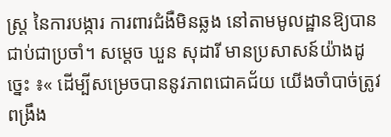ស្ត្រ នៃការបង្ការ ការពារជំងឺមិនឆ្លង នៅតាមមូលដ្ឋានឱ្យបានជាប់ជាប្រចាំ។ សម្តេច ឃួន សុដារី មានប្រសាសន៍យ៉ាងដូច្នេះ ៖« ដើម្បីសម្រេចបាននូវភាពជោគជ័យ យើងចាំបាច់ត្រូវពង្រឹង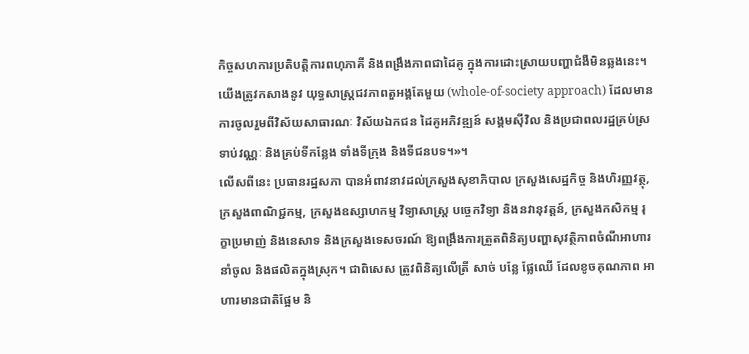កិច្ចសហការប្រតិបត្តិការពហុភាគី និងពង្រឹងភាពជាដៃគូ ក្នុងការដោះស្រាយបញ្ហាជំងឺមិនឆ្លងនេះ។ យើងត្រូវកសាងនូវ យុទ្ធសាស្រ្តជវភាពតួអង្គតែមួយ (whole-of-society approach) ដែលមានការចូលរួមពីវិស័យសាធារណៈ វិស័យឯកជន ដៃគូអភិវឌ្ឍន៍ សង្គមស៊ីវិល និងប្រជាពលរដ្ឋគ្រប់ស្រទាប់វណ្ណៈ និងគ្រប់ទីកន្លែង ទាំងទីក្រុង និងទីជនបទ។»។
លើសពីនេះ ប្រធានរដ្ឋសភា បានអំពាវនាវដល់ក្រសួងសុខាភិបាល ក្រសួងសេដ្ឋកិច្ច និងហិរញ្ញវត្ថុ, ក្រសួងពាណិជ្ជកម្ម, ក្រសួងឧស្សាហកម្ម វិទ្យាសាស្ត្រ បច្ចេកវិទ្យា និងនវានុវត្តន៍, ក្រសួងកសិកម្ម រុក្ខាប្រមាញ់ និងនេសាទ និងក្រសួងទេសចរណ៍ ឱ្យពង្រឹងការត្រួតពិនិត្យបញ្ហាសុវត្ថិភាពចំណីអាហារនាំចូល និងផលិតក្នុងស្រុក។ ជាពិសេស ត្រូវពិនិត្យលើត្រី សាច់ បន្លែ ផ្លែឈើ ដែលខូចគុណភាព អាហារមានជាតិផ្អែម និ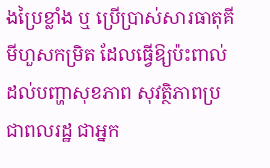ងប្រៃខ្លាំង ឬ ប្រើប្រាស់សារធាតុគីមីហួសកម្រិត ដែលធ្វើឱ្យប៉ះពាល់ដល់បញ្ហាសុខភាព សុវត្ថិភាពប្រជាពលរដ្ឋ ជាអ្នក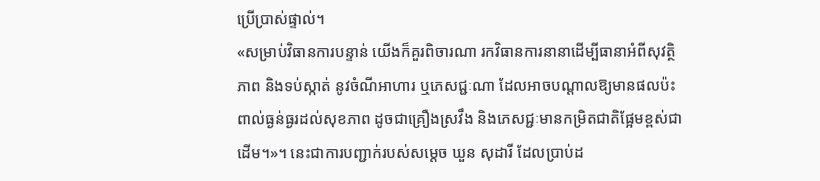ប្រើប្រាស់ផ្ទាល់។
«សម្រាប់វិធានការបន្ទាន់ យើងក៏គួរពិចារណា រកវិធានការនានាដើម្បីធានាអំពីសុវត្ថិភាព និងទប់ស្កាត់ នូវចំណីអាហារ ឬភេសជ្ជៈណា ដែលអាចបណ្តាលឱ្យមានផលប៉ះពាល់ធ្ងន់ធ្ងរដល់សុខភាព ដូចជាគ្រឿងស្រវឹង និងភេសជ្ជៈមានកម្រិតជាតិផ្អែមខ្ពស់ជាដើម។»។ នេះជាការបញ្ជាក់របស់សម្តេច ឃួន សុដារី ដែលប្រាប់ដ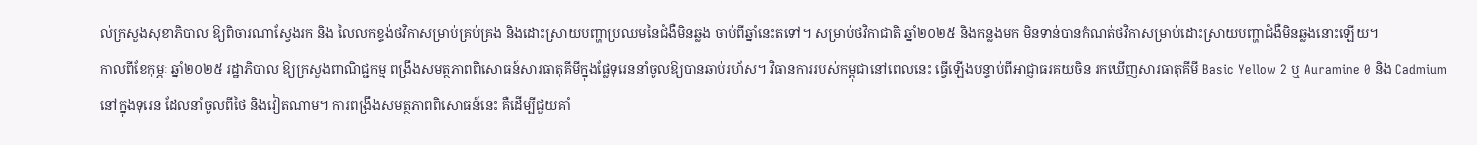ល់ក្រសួងសុខាភិបាល ឱ្យពិចារណាស្វែងរក និង លៃលកខ្ទង់ថវិកាសម្រាប់គ្រប់គ្រង និងដោះស្រាយបញ្ហាប្រឈមនៃជំងឺមិនឆ្លង ចាប់ពីឆ្នាំនេះតទៅ។ សម្រាប់ថវិកាជាតិ ឆ្នាំ២០២៥ និងកន្លងមក មិនទាន់បានកំណត់ថវិកាសម្រាប់ដោះស្រាយបញ្ហាជំងឺមិនឆ្លងនោះឡើយ។
កាលពីខែកុម្ភៈ ឆ្នាំ២០២៥ រដ្ឋាភិបាល ឱ្យក្រសួងពាណិជ្ជកម្ម ពង្រឹងសមត្ថភាពពិសោធន៍សារធាតុគីមីក្នុងផ្លែទុរេននាំចូលឱ្យបានឆាប់រហ័ស។ វិធានការរបស់កម្ពុជានៅពេលនេះ ធ្វើឡើងបន្ទាប់ពីអាជ្ញាធរគយចិន រកឃើញសារធាតុគីមី Basic Yellow 2 ឬ Auramine 0 និង Cadmium នៅក្នុងទុរេន ដែលនាំចូលពីថៃ និងវៀតណាម។ ការពង្រឹងសមត្ថភាពពិសោធន៍នេះ គឺដើម្បីជួយគាំ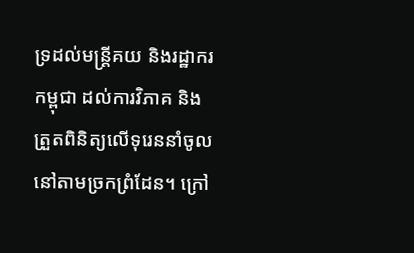ទ្រដល់មន្រ្តីគយ និងរដ្ឋាករកម្ពុជា ដល់ការវិភាគ និងត្រួតពិនិត្យលើទុរេននាំចូលនៅតាមច្រកព្រំដែន។ ក្រៅ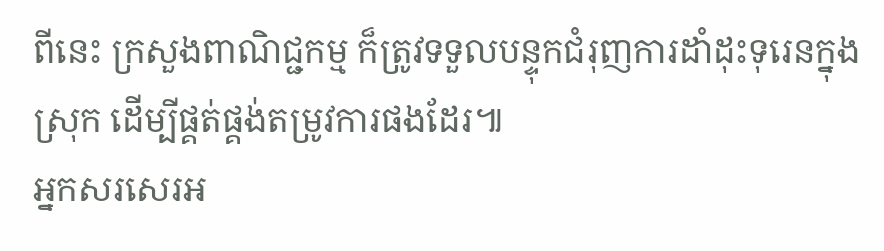ពីនេះ ក្រសួងពាណិជ្ជកម្ម ក៏ត្រូវទទួលបន្ទុកជំរុញការដាំដុះទុរេនក្នុងស្រុក ដើម្បីផ្គត់ផ្គង់តម្រូវការផងដែរ៕
អ្នកសរសេរអ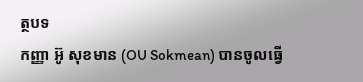ត្ថបទ
កញ្ញា អ៊ូ សុខមាន (OU Sokmean) បានចូលធ្វើ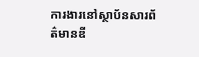ការងារនៅស្ថាប័នសារព័ត៌មានឌី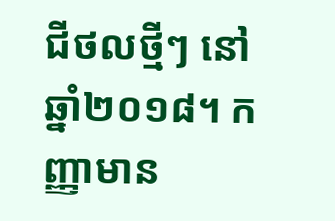ជីថលថ្មីៗ នៅឆ្នាំ២០១៨។ កញ្ញាមាន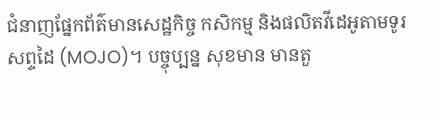ជំនាញផ្នែកព័ត៌មានសេដ្ឋកិច្ច កសិកម្ម និងផលិតវីដេអូតាមទូរសព្ទដៃ (MOJO)។ បច្ចុប្បន្ន សុខមាន មានតួ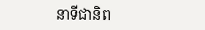នាទីជានិព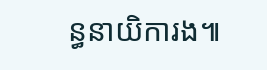ន្ធនាយិការង៕